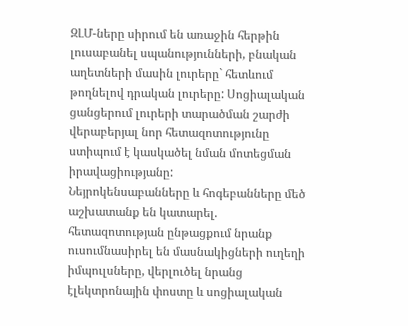ԶԼՄ-ները սիրում են առաջին հերթին լուսաբանել սպանությունների, բնական աղետների մասին լուրերը` հետևում թողնելով դրական լուրերը: Սոցիալական ցանցերում լուրերի տարածման շարժի վերաբերյալ նոր հետազոտությունը ստիպում է կասկածել նման մոտեցման իրավացիությանը:
Նեյրոկենսաբանները և հոգեբանները մեծ աշխատանք են կատարել. հետազոտության ընթացքում նրանք ուսումնասիրել են մասնակիցների ուղեղի իմպուլսները, վերլուծել նրանց էլեկտրոնային փոստը և սոցիալական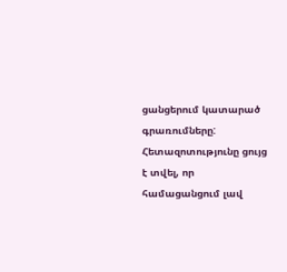ցանցերում կատարած գրառումները: Հետազոտությունը ցույց է տվել, որ համացանցում լավ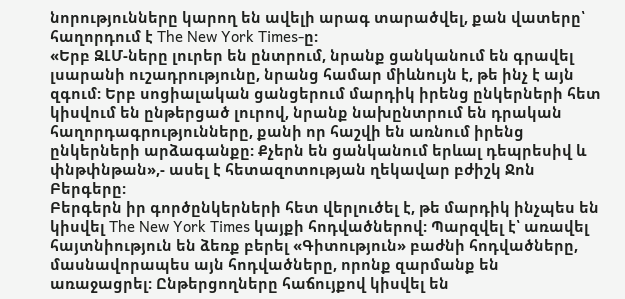նորությունները կարող են ավելի արագ տարածվել, քան վատերը՝ հաղորդում է The New York Times-ը:
«Երբ ԶԼՄ-ները լուրեր են ընտրում, նրանք ցանկանում են գրավել լսարանի ուշադրությունը, նրանց համար միևնույն է, թե ինչ է այն զգում: Երբ սոցիալական ցանցերում մարդիկ իրենց ընկերների հետ կիսվում են ընթերցած լուրով, նրանք նախընտրում են դրական հաղորդագրությունները, քանի որ հաշվի են առնում իրենց ընկերների արձագանքը: Քչերն են ցանկանում երևալ դեպրեսիվ և փնթփնթան»,- ասել է հետազոտության ղեկավար բժիշկ Ջոն Բերգերը:
Բերգերն իր գործընկերների հետ վերլուծել է, թե մարդիկ ինչպես են կիսվել The New York Times կայքի հոդվածներով: Պարզվել է՝ առավել հայտնիություն են ձեռք բերել «Գիտություն» բաժնի հոդվածները, մասնավորապես այն հոդվածները, որոնք զարմանք են առաջացրել: Ընթերցողները հաճույքով կիսվել են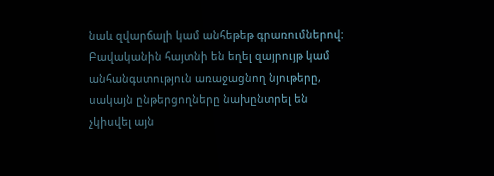նաև զվարճալի կամ անհեթեթ գրառումներով: Բավականին հայտնի են եղել զայրույթ կամ անհանգստություն առաջացնող նյութերը, սակայն ընթերցողները նախընտրել են չկիսվել այն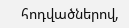հոդվածներով,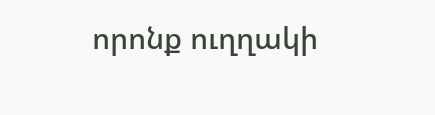որոնք ուղղակի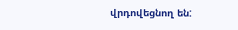վրդովեցնող են: